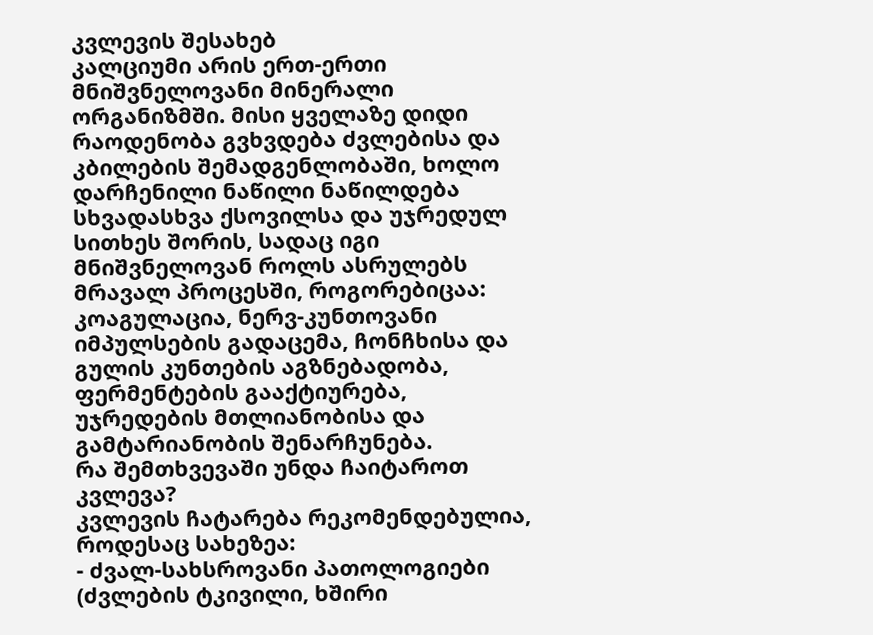კვლევის შესახებ
კალციუმი არის ერთ-ერთი მნიშვნელოვანი მინერალი ორგანიზმში. მისი ყველაზე დიდი რაოდენობა გვხვდება ძვლებისა და კბილების შემადგენლობაში, ხოლო დარჩენილი ნაწილი ნაწილდება სხვადასხვა ქსოვილსა და უჯრედულ სითხეს შორის, სადაც იგი მნიშვნელოვან როლს ასრულებს მრავალ პროცესში, როგორებიცაა: კოაგულაცია, ნერვ-კუნთოვანი იმპულსების გადაცემა, ჩონჩხისა და გულის კუნთების აგზნებადობა, ფერმენტების გააქტიურება, უჯრედების მთლიანობისა და გამტარიანობის შენარჩუნება.
რა შემთხვევაში უნდა ჩაიტაროთ კვლევა?
კვლევის ჩატარება რეკომენდებულია, როდესაც სახეზეა:
- ძვალ-სახსროვანი პათოლოგიები (ძვლების ტკივილი, ხშირი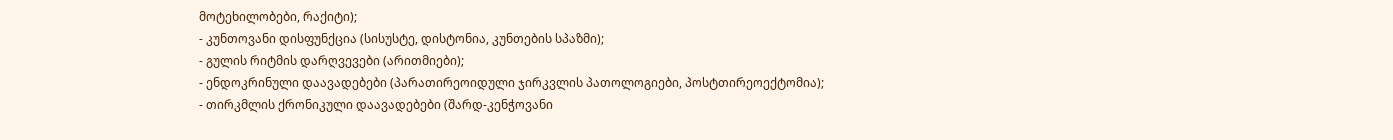მოტეხილობები, რაქიტი);
- კუნთოვანი დისფუნქცია (სისუსტე, დისტონია, კუნთების სპაზმი);
- გულის რიტმის დარღვევები (არითმიები);
- ენდოკრინული დაავადებები (პარათირეოიდული ჯირკვლის პათოლოგიები, პოსტთირეოექტომია);
- თირკმლის ქრონიკული დაავადებები (შარდ-კენჭოვანი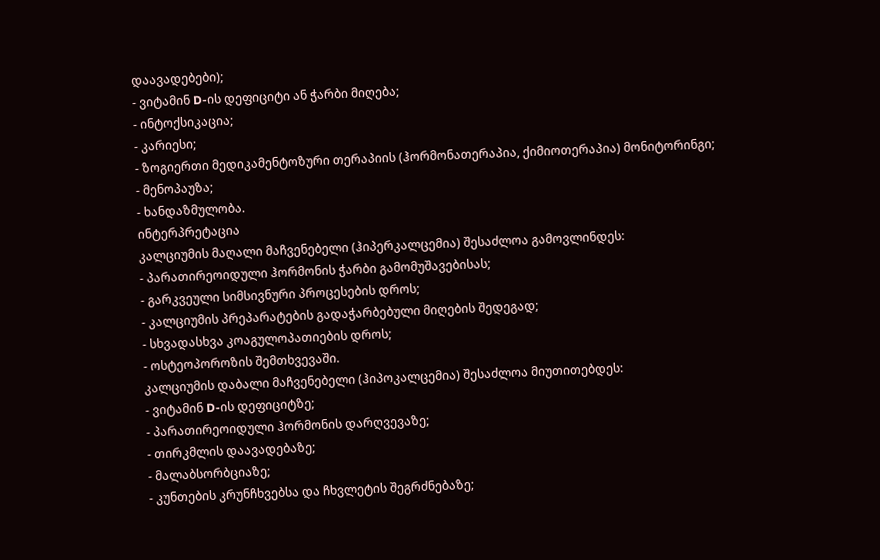დაავადებები);
- ვიტამინ D-ის დეფიციტი ან ჭარბი მიღება;
- ინტოქსიკაცია;
- კარიესი;
- ზოგიერთი მედიკამენტოზური თერაპიის (ჰორმონათერაპია, ქიმიოთერაპია) მონიტორინგი;
- მენოპაუზა;
- ხანდაზმულობა.
ინტერპრეტაცია
კალციუმის მაღალი მაჩვენებელი (ჰიპერკალცემია) შესაძლოა გამოვლინდეს:
- პარათირეოიდული ჰორმონის ჭარბი გამომუშავებისას;
- გარკვეული სიმსივნური პროცესების დროს;
- კალციუმის პრეპარატების გადაჭარბებული მიღების შედეგად;
- სხვადასხვა კოაგულოპათიების დროს;
- ოსტეოპოროზის შემთხვევაში.
კალციუმის დაბალი მაჩვენებელი (ჰიპოკალცემია) შესაძლოა მიუთითებდეს:
- ვიტამინ D-ის დეფიციტზე;
- პარათირეოიდული ჰორმონის დარღვევაზე;
- თირკმლის დაავადებაზე;
- მალაბსორბციაზე;
- კუნთების კრუნჩხვებსა და ჩხვლეტის შეგრძნებაზე;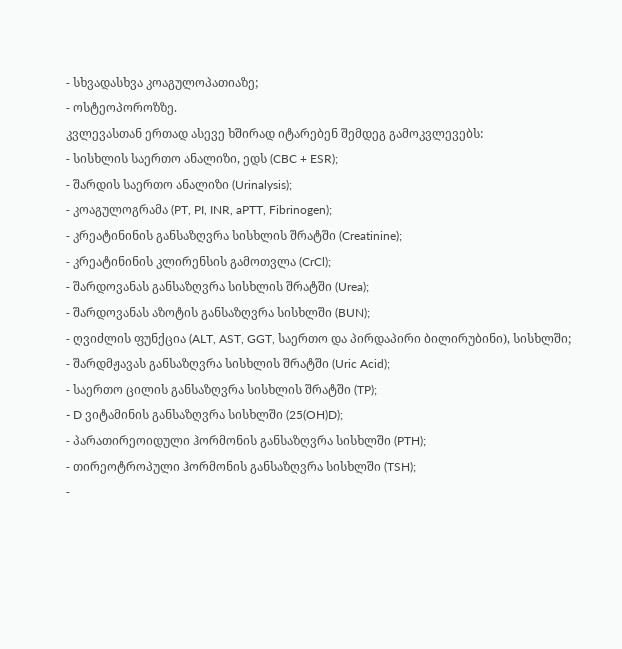- სხვადასხვა კოაგულოპათიაზე;
- ოსტეოპოროზზე.
კვლევასთან ერთად ასევე ხშირად იტარებენ შემდეგ გამოკვლევებს:
- სისხლის საერთო ანალიზი, ედს (CBC + ESR);
- შარდის საერთო ანალიზი (Urinalysis);
- კოაგულოგრამა (PT, PI, INR, aPTT, Fibrinogen);
- კრეატინინის განსაზღვრა სისხლის შრატში (Creatinine);
- კრეატინინის კლირენსის გამოთვლა (CrCl);
- შარდოვანას განსაზღვრა სისხლის შრატში (Urea);
- შარდოვანას აზოტის განსაზღვრა სისხლში (BUN);
- ღვიძლის ფუნქცია (ALT, AST, GGT, საერთო და პირდაპირი ბილირუბინი), სისხლში;
- შარდმჟავას განსაზღვრა სისხლის შრატში (Uric Acid);
- საერთო ცილის განსაზღვრა სისხლის შრატში (TP);
- D ვიტამინის განსაზღვრა სისხლში (25(OH)D);
- პარათირეოიდული ჰორმონის განსაზღვრა სისხლში (PTH);
- თირეოტროპული ჰორმონის განსაზღვრა სისხლში (TSH);
-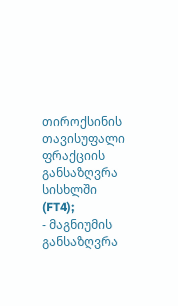თიროქსინის თავისუფალი ფრაქციის განსაზღვრა სისხლში (FT4);
- მაგნიუმის განსაზღვრა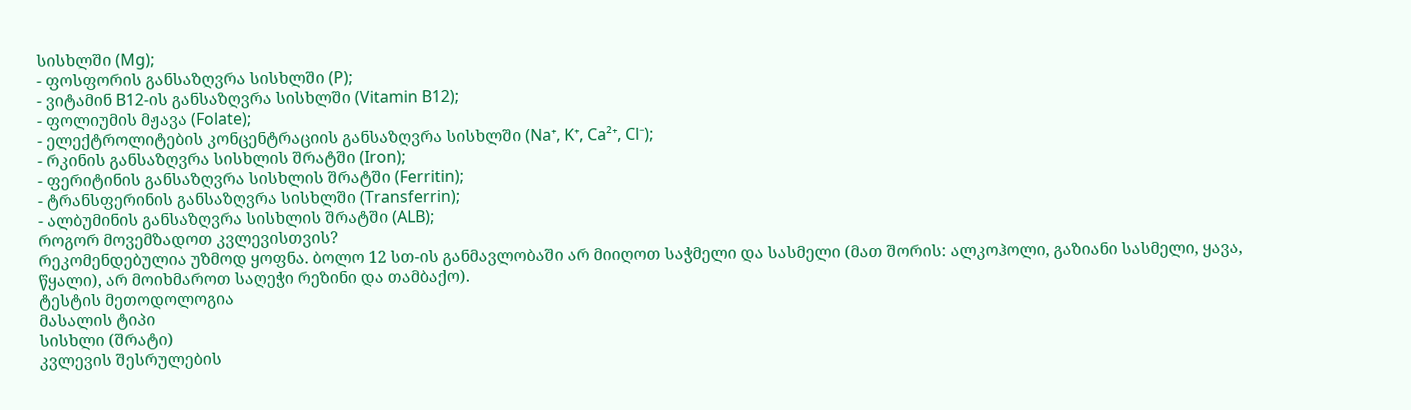სისხლში (Mg);
- ფოსფორის განსაზღვრა სისხლში (P);
- ვიტამინ B12-ის განსაზღვრა სისხლში (Vitamin B12);
- ფოლიუმის მჟავა (Folate);
- ელექტროლიტების კონცენტრაციის განსაზღვრა სისხლში (Na⁺, K⁺, Ca²⁺, Cl⁻);
- რკინის განსაზღვრა სისხლის შრატში (Iron);
- ფერიტინის განსაზღვრა სისხლის შრატში (Ferritin);
- ტრანსფერინის განსაზღვრა სისხლში (Transferrin);
- ალბუმინის განსაზღვრა სისხლის შრატში (ALB);
როგორ მოვემზადოთ კვლევისთვის?
რეკომენდებულია უზმოდ ყოფნა. ბოლო 12 სთ-ის განმავლობაში არ მიიღოთ საჭმელი და სასმელი (მათ შორის: ალკოჰოლი, გაზიანი სასმელი, ყავა, წყალი), არ მოიხმაროთ საღეჭი რეზინი და თამბაქო).
ტესტის მეთოდოლოგია
მასალის ტიპი
სისხლი (შრატი)
კვლევის შესრულების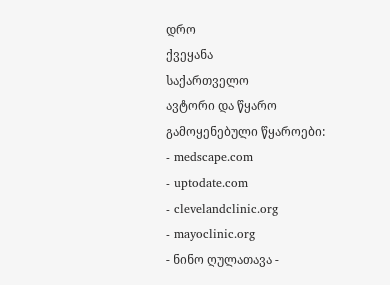დრო
ქვეყანა
საქართველო
ავტორი და წყარო
გამოყენებული წყაროები:
- medscape.com
- uptodate.com
- clevelandclinic.org
- mayoclinic.org
- ნინო ღულათავა -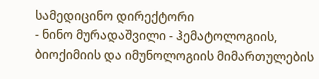სამედიცინო დირექტორი
- ნინო მურადაშვილი - ჰემატოლოგიის, ბიოქიმიის და იმუნოლოგიის მიმართულების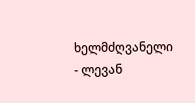ხელმძღვანელი
- ლევან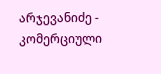არჯევანიძე - კომერციული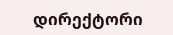დირექტორი